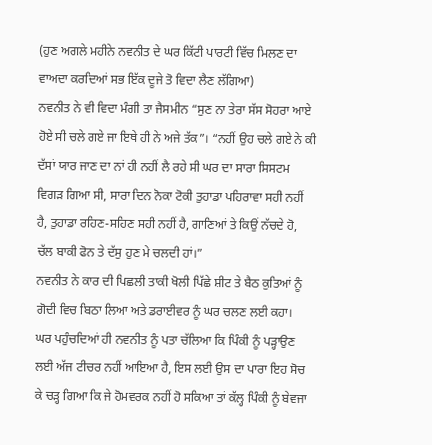(ਹੁਣ ਅਗਲੇ ਮਹੀਨੇ ਨਵਨੀਤ ਦੇ ਘਰ ਕਿੱਟੀ ਪਾਰਟੀ ਵਿੱਚ ਮਿਲਣ ਦਾ ਵਾਅਦਾ ਕਰਦਿਆਂ ਸਭ ਇੱਕ ਦੂਜੇ ਤੋ ਵਿਦਾ ਲੈਣ ਲੱਗਿਆ)
ਨਵਨੀਤ ਨੇ ਵੀ ਵਿਦਾ ਮੰਗੀ ਤਾ ਜੈਸਮੀਨ “ਸੁਣ ਨਾ ਤੇਰਾ ਸੱਸ ਸੋਹਰਾ ਆਏ ਹੋਏ ਸੀ ਚਲੇ ਗਏ ਜਾ ਇਥੇ ਹੀ ਨੇ ਅਜੇ ਤੱਕ”। “ਨਹੀਂ ਉਹ ਚਲੇ ਗਏ ਨੇ ਕੀ ਦੱਸਾਂ ਯਾਰ ਜਾਣ ਦਾ ਨਾਂ ਹੀ ਨਹੀਂ ਲੈ ਰਹੇ ਸੀ ਘਰ ਦਾ ਸਾਰਾ ਸਿਸਟਮ ਵਿਗੜ ਗਿਆ ਸੀ, ਸਾਰਾ ਦਿਨ ਨੋਕਾ ਟੋਕੀ ਤੁਹਾਡਾ ਪਹਿਰਾਵਾ ਸਹੀ ਨਹੀਂ ਹੈ, ਤੁਹਾਡਾ ਰਹਿਣ-ਸਹਿਣ ਸਹੀ ਨਹੀਂ ਹੈ, ਗਾਣਿਆਂ ਤੇ ਕਿਉਂ ਨੱਚਦੇ ਹੋ, ਚੱਲ ਬਾਕੀ ਫੋਨ ਤੇ ਦੱਸੁ ਹੁਣ ਮੇ ਚਲਦੀ ਹਾਂ।”
ਨਵਨੀਤ ਨੇ ਕਾਰ ਦੀ ਪਿਛਲੀ ਤਾਕੀ ਖੋਲੀ ਪਿੱਛੇ ਸ਼ੀਟ ਤੇ ਬੈਠ ਕੁਤਿਆਂ ਨੂੰ ਗੋਦੀ ਵਿਚ ਬਿਠਾ ਲਿਆ ਅਤੇ ਡਰਾਈਵਰ ਨੂੰ ਘਰ ਚਲਣ ਲਈ ਕਹਾ।
ਘਰ ਪਹੁੰਚਦਿਆਂ ਹੀ ਨਵਨੀਤ ਨੂੰ ਪਤਾ ਚੱਲਿਆ ਕਿ ਪਿੰਕੀ ਨੂੰ ਪੜ੍ਹਾਉਣ ਲਈ ਅੱਜ ਟੀਚਰ ਨਹੀਂ ਆਇਆ ਹੈ, ਇਸ ਲਈ ਉਸ ਦਾ ਪਾਰਾ ਇਹ ਸੋਚ ਕੇ ਚੜ੍ਹ ਗਿਆ ਕਿ ਜੇ ਹੋਮਵਰਕ ਨਹੀਂ ਹੋ ਸਕਿਆ ਤਾਂ ਕੱਲ੍ਹ ਪਿੰਕੀ ਨੂੰ ਬੇਵਜਾ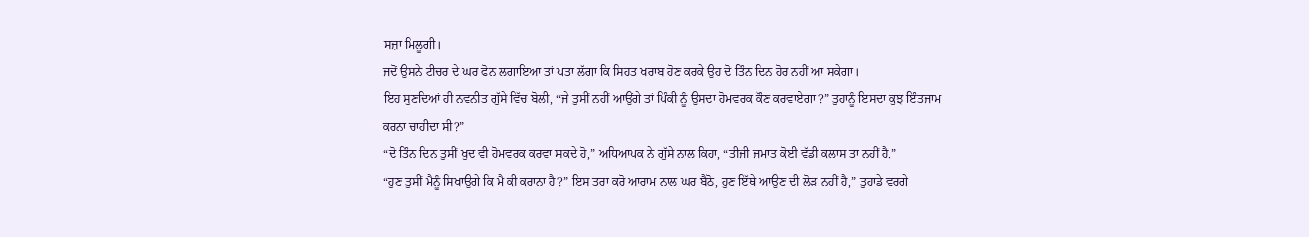ਸਜ਼ਾ ਮਿਲੂਗੀ।
ਜਦੋਂ ਉਸਨੇ ਟੀਚਰ ਦੇ ਘਰ ਫੋਨ ਲਗਾਇਆ ਤਾਂ ਪਤਾ ਲੱਗਾ ਕਿ ਸਿਹਤ ਖਰਾਬ ਹੋਣ ਕਰਕੇ ਉਹ ਦੋ ਤਿੰਨ ਦਿਨ ਹੋਰ ਨਹੀਂ ਆ ਸਕੇਗਾ।
ਇਹ ਸੁਣਦਿਆਂ ਹੀ ਨਵਨੀਤ ਗੁੱਸੇ ਵਿੱਚ ਬੋਲੀ, “ਜੇ ਤੁਸੀਂ ਨਹੀਂ ਆਉਂਗੇ ਤਾਂ ਪਿੰਕੀ ਨੂੰ ਉਸਦਾ ਹੋਮਵਰਕ ਕੌਣ ਕਰਵਾਏਗਾ?” ਤੁਹਾਨੂੰ ਇਸਦਾ ਕੁਝ ਇੰਤਜਾਮ ਕਰਨਾ ਚਾਹੀਦਾ ਸੀ?”
“ਦੋ ਤਿੰਨ ਦਿਨ ਤੁਸੀਂ ਖੁਦ ਵੀ ਹੋਮਵਰਕ ਕਰਵਾ ਸਕਦੇ ਹੋ,” ਅਧਿਆਪਕ ਨੇ ਗੁੱਸੇ ਨਾਲ ਕਿਹਾ, “ਤੀਜੀ ਜਮਾਤ ਕੋਈ ਵੱਡੀ ਕਲਾਸ ਤਾ ਨਹੀਂ ਹੈ.”
“ਹੁਣ ਤੁਸੀਂ ਮੈਨੂੰ ਸਿਖਾਉਗੇ ਕਿ ਮੈ ਕੀ ਕਰਾਨਾ ਹੈ?” ਇਸ ਤਰਾ ਕਰੋ ਆਰਾਮ ਨਾਲ ਘਰ ਬੈਠੋ, ਹੁਣ ਇੱਥੇ ਆਉਣ ਦੀ ਲੋੜ ਨਹੀਂ ਹੈ,” ਤੁਹਾਡੇ ਵਰਗੇ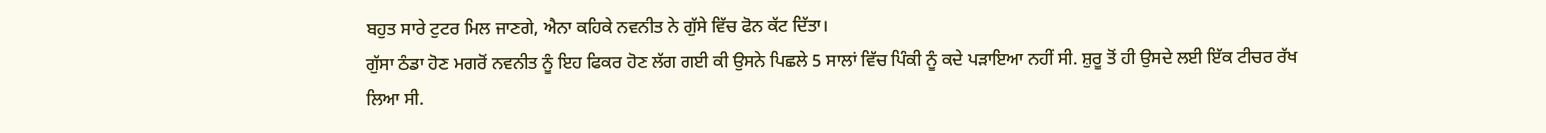ਬਹੁਤ ਸਾਰੇ ਟੁਟਰ ਮਿਲ ਜਾਣਗੇ, ਐਨਾ ਕਹਿਕੇ ਨਵਨੀਤ ਨੇ ਗੁੱਸੇ ਵਿੱਚ ਫੋਨ ਕੱਟ ਦਿੱਤਾ।
ਗੁੱਸਾ ਠੰਡਾ ਹੋਣ ਮਗਰੋਂ ਨਵਨੀਤ ਨੂੰ ਇਹ ਫਿਕਰ ਹੋਣ ਲੱਗ ਗਈ ਕੀ ਉਸਨੇ ਪਿਛਲੇ 5 ਸਾਲਾਂ ਵਿੱਚ ਪਿੰਕੀ ਨੂੰ ਕਦੇ ਪੜਾਇਆ ਨਹੀਂ ਸੀ. ਸ਼ੁਰੂ ਤੋਂ ਹੀ ਉਸਦੇ ਲਈ ਇੱਕ ਟੀਚਰ ਰੱਖ ਲਿਆ ਸੀ.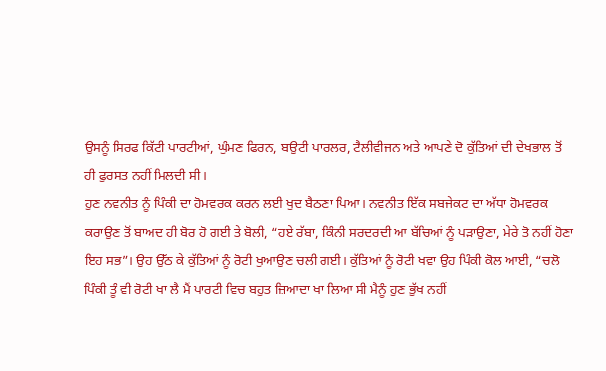ਉਸਨੂੰ ਸਿਰਫ ਕਿੱਟੀ ਪਾਰਟੀਆਂ, ਘੁੰਮਣ ਫਿਰਨ, ਬਉਟੀ ਪਾਰਲਰ, ਟੈਲੀਵੀਜਨ ਅਤੇ ਆਪਣੇ ਦੋ ਕੁੱਤਿਆਂ ਦੀ ਦੇਖਭਾਲ ਤੋਂ ਹੀ ਫੁਰਸਤ ਨਹੀਂ ਮਿਲਦੀ ਸੀ।
ਹੁਣ ਨਵਨੀਤ ਨੂੰ ਪਿੰਕੀ ਦਾ ਹੋਮਵਰਕ ਕਰਨ ਲਈ ਖੁਦ ਬੈਠਣਾ ਪਿਆ। ਨਵਨੀਤ ਇੱਕ ਸਬਜੇਕਟ ਦਾ ਅੱਧਾ ਹੋਮਵਰਕ ਕਰਾਉਣ ਤੋਂ ਬਾਅਦ ਹੀ ਬੋਰ ਹੋ ਗਈ ਤੇ ਬੋਲੀ, “ਹਏ ਰੱਬਾ, ਕਿੰਨੀ ਸਰਦਰਦੀ ਆ ਬੱਚਿਆਂ ਨੂੰ ਪੜਾਉਣਾ, ਮੇਰੇ ਤੋ ਨਹੀਂ ਹੋਣਾ ਇਹ ਸਭ”। ਉਹ ਉੱਠ ਕੇ ਕੁੱਤਿਆਂ ਨੂੰ ਰੋਟੀ ਖੁਆਉਣ ਚਲੀ ਗਈ। ਕੁੱਤਿਆਂ ਨੂੰ ਰੋਟੀ ਖਵਾ ਉਹ ਪਿੰਕੀ ਕੋਲ ਆਈ, “ਚਲੋ ਪਿੰਕੀ ਤੂੰ ਵੀ ਰੋਟੀ ਖਾ ਲੈ ਮੈਂ ਪਾਰਟੀ ਵਿਚ ਬਹੁਤ ਜ਼ਿਆਦਾ ਖਾ ਲਿਆ ਸੀ ਮੈਨੂੰ ਹੁਣ ਭੁੱਖ ਨਹੀਂ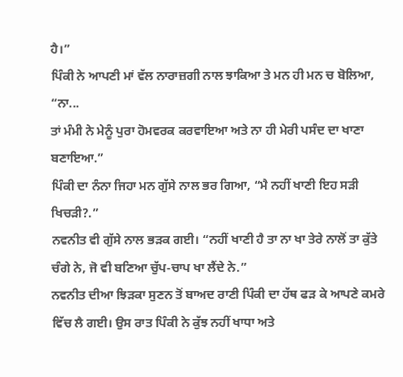ਹੈ।”
ਪਿੰਕੀ ਨੇ ਆਪਣੀ ਮਾਂ ਵੱਲ ਨਾਰਾਜ਼ਗੀ ਨਾਲ ਝਾਕਿਆ ਤੇ ਮਨ ਹੀ ਮਨ ਚ ਬੋਲਿਆ, “ਨਾ...
ਤਾਂ ਮੰਮੀ ਨੇ ਮੇਨੂੰ ਪੁਰਾ ਹੋਮਵਰਕ ਕਰਵਾਇਆ ਅਤੇ ਨਾ ਹੀ ਮੇਰੀ ਪਸੰਦ ਦਾ ਖਾਣਾ ਬਣਾਇਆ.”
ਪਿੰਕੀ ਦਾ ਨੰਨਾ ਜਿਹਾ ਮਨ ਗੁੱਸੇ ਨਾਲ ਭਰ ਗਿਆ, “ਮੈ ਨਹੀਂ ਖਾਣੀ ਇਹ ਸੜੀ ਖਿਚੜੀ?.”
ਨਵਨੀਤ ਵੀ ਗੁੱਸੇ ਨਾਲ ਭੜਕ ਗਈ। “ਨਹੀਂ ਖਾਣੀ ਹੈ ਤਾ ਨਾ ਖਾ ਤੇਰੇ ਨਾਲੋਂ ਤਾ ਕੁੱਤੇ ਚੰਗੇ ਨੇ, ਜੋ ਵੀ ਬਣਿਆ ਚੁੱਪ-ਚਾਪ ਖਾ ਲੈਂਦੇ ਨੇ.”
ਨਵਨੀਤ ਦੀਆ ਝਿੜਕਾ ਸੁਣਨ ਤੋਂ ਬਾਅਦ ਰਾਣੀ ਪਿੰਕੀ ਦਾ ਹੱਥ ਫੜ ਕੇ ਆਪਣੇ ਕਮਰੇ ਵਿੱਚ ਲੈ ਗਈ। ਉਸ ਰਾਤ ਪਿੰਕੀ ਨੇ ਕੁੱਝ ਨਹੀਂ ਖਾਧਾ ਅਤੇ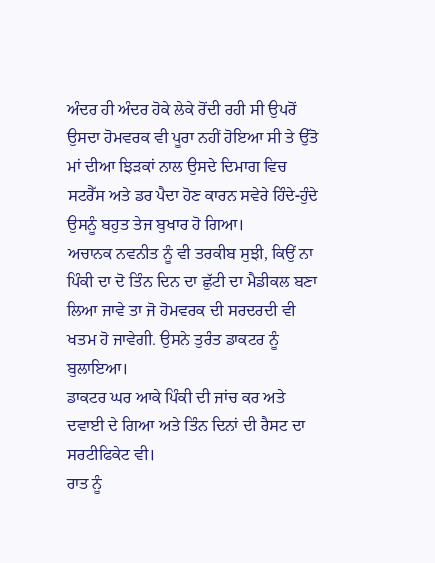ਅੰਦਰ ਹੀ ਅੰਦਰ ਹੋਕੇ ਲੇਕੇ ਰੋਂਦੀ ਰਹੀ ਸੀ ਉਪਰੋਂ ਉਸਦਾ ਹੋਮਵਰਕ ਵੀ ਪੂਰਾ ਨਹੀਂ ਹੋਇਆ ਸੀ ਤੇ ਉੱਤੋ ਮਾਂ ਦੀਆ ਝਿੜਕਾਂ ਨਾਲ ਉਸਦੇ ਦਿਮਾਗ ਵਿਚ ਸਟਰੈੱਸ ਅਤੇ ਡਰ ਪੈਦਾ ਹੋਣ ਕਾਰਨ ਸਵੇਰੇ ਹਿੰਦੇ-ਹੁੰਦੇ ਉਸਨੂੰ ਬਹੁਤ ਤੇਜ ਬੁਖਾਰ ਹੋ ਗਿਆ।
ਅਚਾਨਕ ਨਵਨੀਤ ਨੂੰ ਵੀ ਤਰਕੀਬ ਸੁਝੀ, ਕਿਉਂ ਨਾ ਪਿੰਕੀ ਦਾ ਦੋ ਤਿੰਨ ਦਿਨ ਦਾ ਛੁੱਟੀ ਦਾ ਮੈਡੀਕਲ ਬਣਾ ਲਿਆ ਜਾਵੇ ਤਾ ਜੋ ਹੋਮਵਰਕ ਦੀ ਸਰਦਰਦੀ ਵੀ ਖਤਮ ਹੋ ਜਾਵੇਗੀ. ਉਸਨੇ ਤੁਰੰਤ ਡਾਕਟਰ ਨੂੰ ਬੁਲਾਇਆ।
ਡਾਕਟਰ ਘਰ ਆਕੇ ਪਿੰਕੀ ਦੀ ਜਾਂਚ ਕਰ ਅਤੇ ਦਵਾਈ ਦੇ ਗਿਆ ਅਤੇ ਤਿੰਨ ਦਿਨਾਂ ਦੀ ਰੈਸਟ ਦਾ ਸਰਟੀਫਿਕੇਟ ਵੀ।
ਰਾਤ ਨੂੰ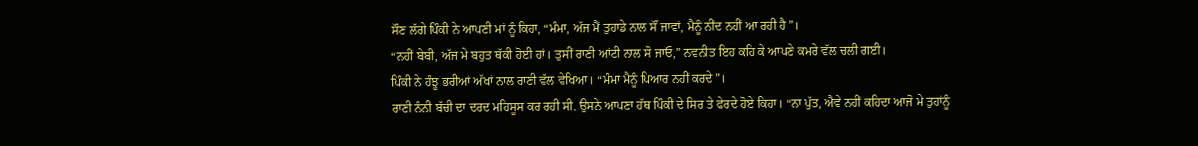ਸੌਣ ਲੱਗੇ ਪਿੰਕੀ ਨੇ ਆਪਣੀ ਮਾਂ ਨੂੰ ਕਿਹਾ, “ਮੰਮਾ, ਅੱਜ ਮੈਂ ਤੁਹਾਡੇ ਨਾਲ ਸੌਂ ਜਾਵਾਂ, ਮੈਨੂੰ ਨੀਂਦ ਨਹੀਂ ਆ ਰਹੀ ਹੈ”।
“ਨਹੀਂ ਬੇਬੀ, ਅੱਜ ਮੇ ਬਹੁਤ ਥੱਕੀ ਹੋਈ ਹਾਂ। ਤੁਸੀਂ ਰਾਣੀ ਆਂਟੀ ਨਾਲ ਸੋ ਜਾਓ,” ਨਵਨੀਤ ਇਹ ਕਹਿ ਕੇ ਆਪਣੇ ਕਮਰੇ ਵੱਲ ਚਲੀ ਗਈ।
ਪਿੰਕੀ ਨੇ ਹੰਝੂ ਭਰੀਆਂ ਅੱਖਾਂ ਨਾਲ ਰਾਣੀ ਵੱਲ ਵੇਖਿਆ। “ਮੰਮਾ ਮੈਨੂੰ ਪਿਆਰ ਨਹੀਂ ਕਰਦੇ”।
ਰਾਣੀ ਨੰਨੀ ਬੱਚੀ ਦਾ ਦਰਦ ਮਹਿਸੂਸ ਕਰ ਰਹੀ ਸੀ. ਉਸਨੇ ਆਪਣਾ ਹੱਥ ਪਿੰਕੀ ਦੇ ਸਿਰ ਤੇ ਫੇਰਦੇ ਹੋਏ ਕਿਹਾ। “ਨਾ ਪੁੱਤ, ਐਵੇ ਨਹੀਂ ਕਹਿਦਾ ਆਜੋ ਮੇ ਤੁਹਾਂਨੂੰ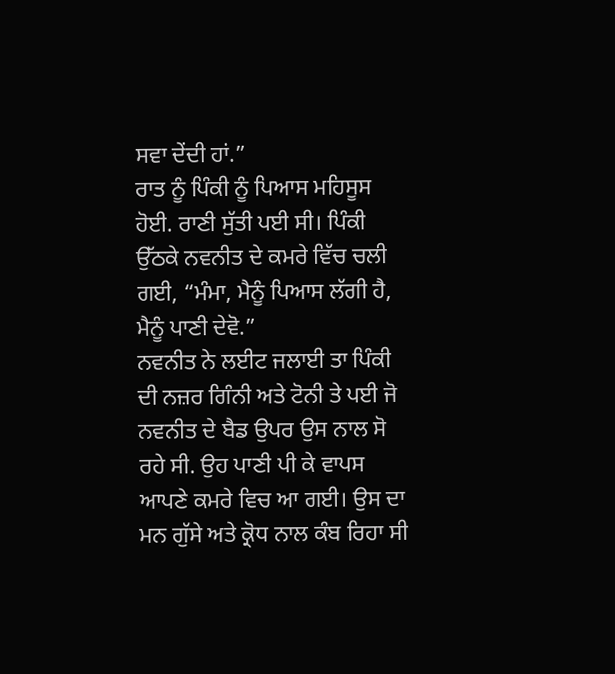ਸਵਾ ਦੇਂਦੀ ਹਾਂ.”
ਰਾਤ ਨੂੰ ਪਿੰਕੀ ਨੂੰ ਪਿਆਸ ਮਹਿਸੂਸ ਹੋਈ. ਰਾਣੀ ਸੁੱਤੀ ਪਈ ਸੀ। ਪਿੰਕੀ ਉੱਠਕੇ ਨਵਨੀਤ ਦੇ ਕਮਰੇ ਵਿੱਚ ਚਲੀ ਗਈ, “ਮੰਮਾ, ਮੈਨੂੰ ਪਿਆਸ ਲੱਗੀ ਹੈ, ਮੈਨੂੰ ਪਾਣੀ ਦੇਵੋ.”
ਨਵਨੀਤ ਨੇ ਲਈਟ ਜਲਾਈ ਤਾ ਪਿੰਕੀ ਦੀ ਨਜ਼ਰ ਗਿੰਨੀ ਅਤੇ ਟੋਨੀ ਤੇ ਪਈ ਜੋ ਨਵਨੀਤ ਦੇ ਬੈਡ ਉਪਰ ਉਸ ਨਾਲ ਸੋ ਰਹੇ ਸੀ. ਉਹ ਪਾਣੀ ਪੀ ਕੇ ਵਾਪਸ ਆਪਣੇ ਕਮਰੇ ਵਿਚ ਆ ਗਈ। ਉਸ ਦਾ ਮਨ ਗੁੱਸੇ ਅਤੇ ਕ੍ਰੋਧ ਨਾਲ ਕੰਬ ਰਿਹਾ ਸੀ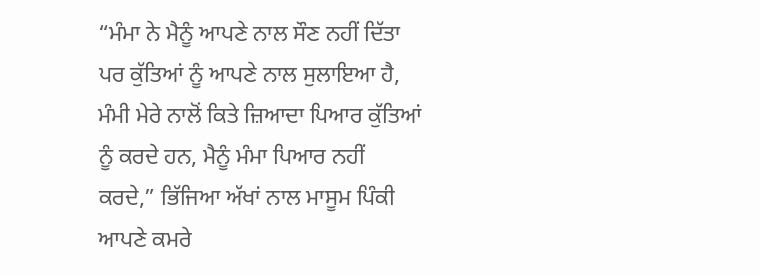“ਮੰਮਾ ਨੇ ਮੈਨੂੰ ਆਪਣੇ ਨਾਲ ਸੌਣ ਨਹੀਂ ਦਿੱਤਾ ਪਰ ਕੁੱਤਿਆਂ ਨੂੰ ਆਪਣੇ ਨਾਲ ਸੁਲਾਇਆ ਹੈ, ਮੰਮੀ ਮੇਰੇ ਨਾਲੋਂ ਕਿਤੇ ਜ਼ਿਆਦਾ ਪਿਆਰ ਕੁੱਤਿਆਂ ਨੂੰ ਕਰਦੇ ਹਨ, ਮੈਨੂੰ ਮੰਮਾ ਪਿਆਰ ਨਹੀਂ ਕਰਦੇ,” ਭਿੱਜਿਆ ਅੱਖਾਂ ਨਾਲ ਮਾਸੂਮ ਪਿੰਕੀ ਆਪਣੇ ਕਮਰੇ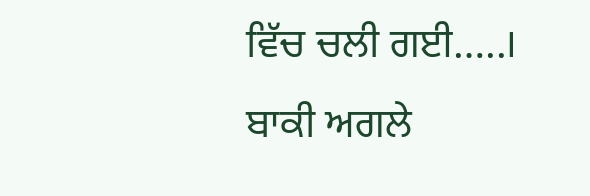ਵਿੱਚ ਚਲੀ ਗਈ…..। ਬਾਕੀ ਅਗਲੇ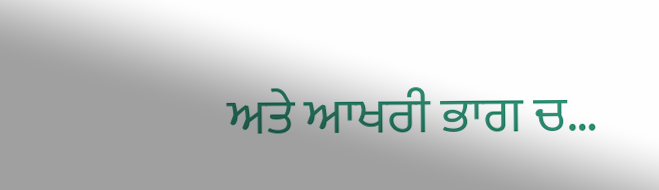ਅਤੇ ਆਖਰੀ ਭਾਗ ਚ…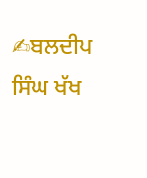✍ਬਲਦੀਪ ਸਿੰਘ ਖੱਖ